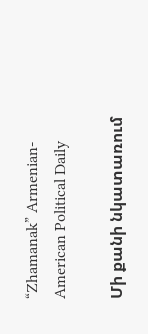“Zhamanak” Armenian-American Political Daily

Մի քանի նկատառում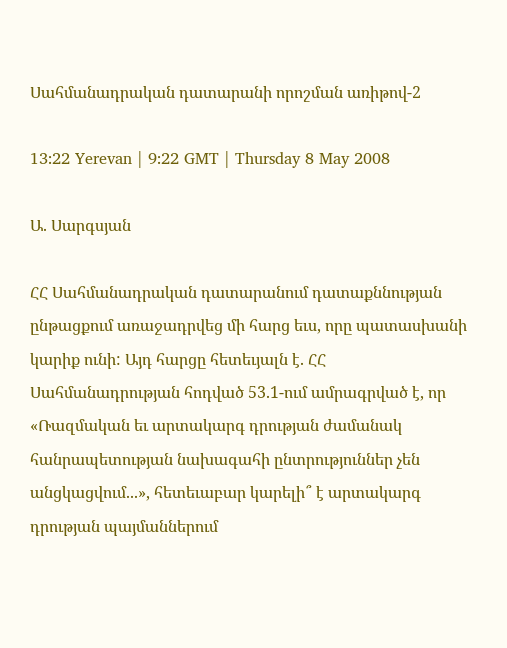Սահմանադրական դատարանի որոշման առիթով-2

13:22 Yerevan | 9:22 GMT | Thursday 8 May 2008

Ա. Սարգսյան

ՀՀ Սահմանադրական դատարանում դատաքննության ընթացքում առաջադրվեց մի հարց եւս, որը պատասխանի կարիք ունի: Այդ հարցը հետեւյալն է. ՀՀ Սահմանադրության հոդված 53.1-ում ամրագրված է, որ «Ռազմական եւ արտակարգ դրության ժամանակ հանրապետության նախագահի ընտրություններ չեն անցկացվում...», հետեւաբար կարելի՞ է արտակարգ դրության պայմաններում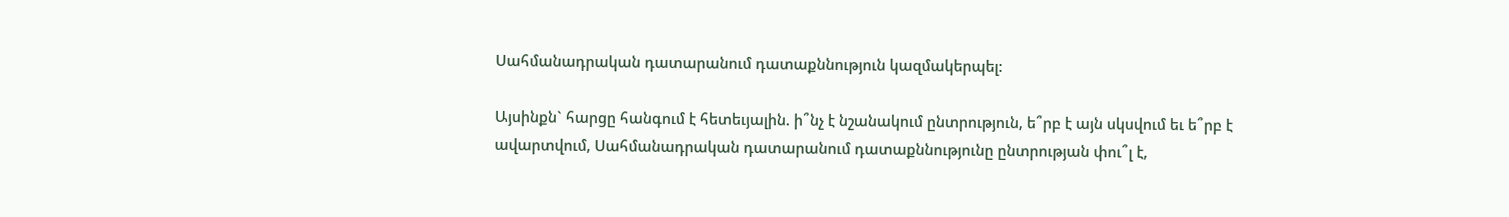Սահմանադրական դատարանում դատաքննություն կազմակերպել:

Այսինքն` հարցը հանգում է հետեւյալին. ի՞նչ է նշանակում ընտրություն, ե՞րբ է այն սկսվում եւ ե՞րբ է ավարտվում, Սահմանադրական դատարանում դատաքննությունը ընտրության փու՞լ է,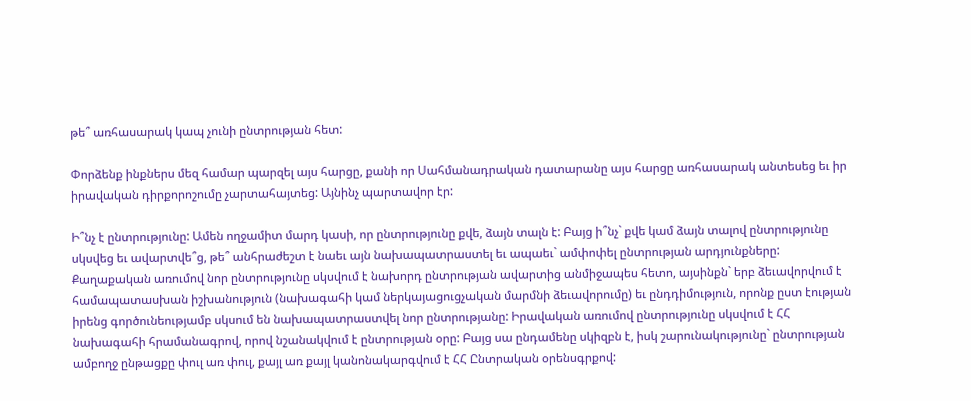թե՞ առհասարակ կապ չունի ընտրության հետ:

Փորձենք ինքներս մեզ համար պարզել այս հարցը, քանի որ Սահմանադրական դատարանը այս հարցը առհասարակ անտեսեց եւ իր իրավական դիրքորոշումը չարտահայտեց: Այնինչ պարտավոր էր:

Ի՞նչ է ընտրությունը: Ամեն ողջամիտ մարդ կասի, որ ընտրությունը քվե, ձայն տալն է: Բայց ի՞նչ` քվե կամ ձայն տալով ընտրությունը սկսվեց եւ ավարտվե՞ց, թե՞ անհրաժեշտ է նաեւ այն նախապատրաստել եւ ապաեւ` ամփոփել ընտրության արդյունքները: Քաղաքական առումով նոր ընտրությունը սկսվում է նախորդ ընտրության ավարտից անմիջապես հետո, այսինքն` երբ ձեւավորվում է համապատասխան իշխանություն (նախագահի կամ ներկայացուցչական մարմնի ձեւավորումը) եւ ընդդիմություն, որոնք ըստ էության իրենց գործունեությամբ սկսում են նախապատրաստվել նոր ընտրությանը: Իրավական առումով ընտրությունը սկսվում է ՀՀ նախագահի հրամանագրով, որով նշանակվում է ընտրության օրը: Բայց սա ընդամենը սկիզբն է, իսկ շարունակությունը` ընտրության ամբողջ ընթացքը փուլ առ փուլ, քայլ առ քայլ կանոնակարգվում է ՀՀ Ընտրական օրենսգրքով: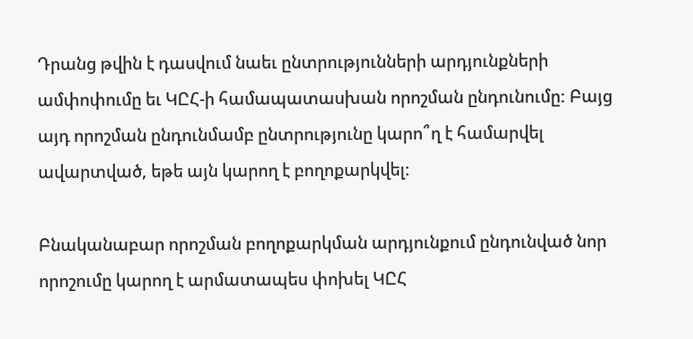Դրանց թվին է դասվում նաեւ ընտրությունների արդյունքների ամփոփումը եւ ԿԸՀ-ի համապատասխան որոշման ընդունումը: Բայց այդ որոշման ընդունմամբ ընտրությունը կարո՞ղ է համարվել ավարտված, եթե այն կարող է բողոքարկվել:

Բնականաբար որոշման բողոքարկման արդյունքում ընդունված նոր որոշումը կարող է արմատապես փոխել ԿԸՀ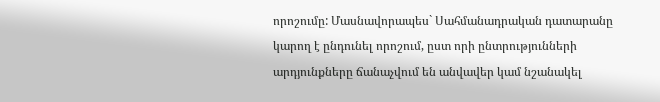որոշումը: Մասնավորապես` Սահմանադրական դատարանը կարող է ընդունել որոշում, ըստ որի ընտրությունների արդյունքները ճանաչվում են անվավեր կամ նշանակել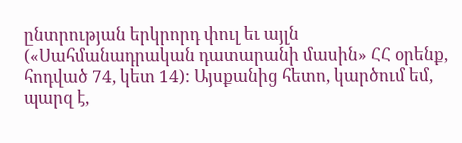ընտրության երկրորդ փուլ եւ այլն («Սահմանադրական դատարանի մասին» ՀՀ օրենք, հոդված 74, կետ 14): Այսքանից հետո, կարծում եմ, պարզ է,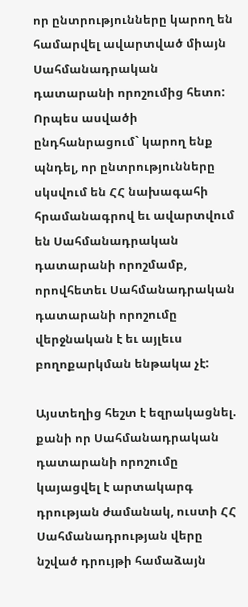որ ընտրությունները կարող են համարվել ավարտված միայն Սահմանադրական դատարանի որոշումից հետո: Որպես ասվածի ընդհանրացում` կարող ենք պնդել, որ ընտրությունները սկսվում են ՀՀ նախագահի հրամանագրով եւ ավարտվում են Սահմանադրական դատարանի որոշմամբ, որովհետեւ Սահմանադրական դատարանի որոշումը վերջնական է եւ այլեւս բողոքարկման ենթակա չէ:

Այստեղից հեշտ է եզրակացնել. քանի որ Սահմանադրական դատարանի որոշումը կայացվել է արտակարգ դրության ժամանակ, ուստի ՀՀ Սահմանադրության վերը նշված դրույթի համաձայն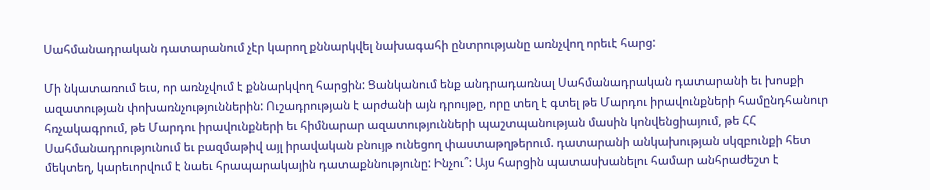Սահմանադրական դատարանում չէր կարող քննարկվել նախագահի ընտրությանը առնչվող որեւէ հարց:

Մի նկատառում եւս, որ առնչվում է քննարկվող հարցին: Ցանկանում ենք անդրադառնալ Սահմանադրական դատարանի եւ խոսքի ազատության փոխառնչություններին: Ուշադրության է արժանի այն դրույթը, որը տեղ է գտել թե Մարդու իրավունքների համընդհանուր հռչակագրում, թե Մարդու իրավունքների եւ հիմնարար ազատությունների պաշտպանության մասին կոնվենցիայում, թե ՀՀ Սահմանադրությունում եւ բազմաթիվ այլ իրավական բնույթ ունեցող փաստաթղթերում. դատարանի անկախության սկզբունքի հետ մեկտեղ, կարեւորվում է նաեւ հրապարակային դատաքննությունը: Ինչու՞: Այս հարցին պատասխանելու համար անհրաժեշտ է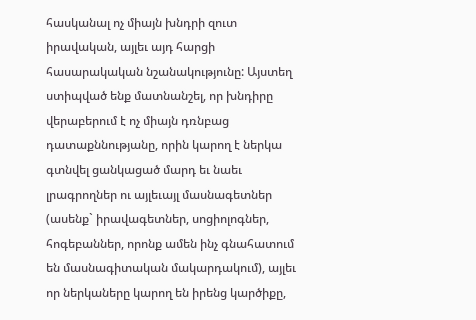հասկանալ ոչ միայն խնդրի զուտ իրավական, այլեւ այդ հարցի հասարակական նշանակությունը: Այստեղ ստիպված ենք մատնանշել, որ խնդիրը վերաբերում է ոչ միայն դռնբաց դատաքննությանը, որին կարող է ներկա գտնվել ցանկացած մարդ եւ նաեւ լրագրողներ ու այլեւայլ մասնագետներ (ասենք` իրավագետներ, սոցիոլոգներ, հոգեբաններ, որոնք ամեն ինչ գնահատում են մասնագիտական մակարդակում), այլեւ որ ներկաները կարող են իրենց կարծիքը,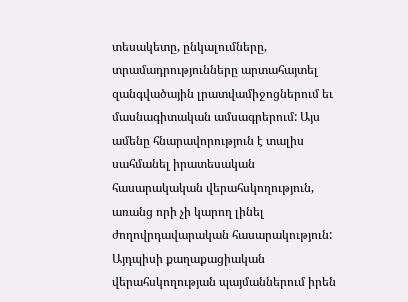տեսակետը, ընկալումները, տրամադրությունները արտահայտել զանգվածային լրատվամիջոցներում եւ մասնագիտական ամսագրերում: Այս ամենը հնարավորություն է տալիս սահմանել իրատեսական հասարակական վերահսկողություն, առանց որի չի կարող լինել ժողովրդավարական հասարակություն: Այդպիսի քաղաքացիական վերահսկողության պայմաններում իրեն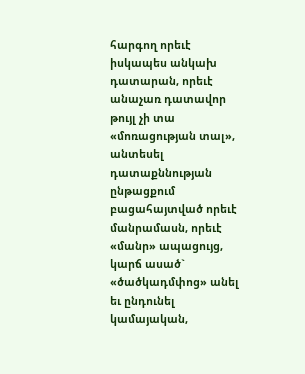հարգող որեւէ իսկապես անկախ դատարան, որեւէ անաչառ դատավոր թույլ չի տա «մոռացության տալ», անտեսել դատաքննության ընթացքում բացահայտված որեւէ մանրամասն, որեւէ «մանր» ապացույց, կարճ ասած` «ծածկադմփոց» անել եւ ընդունել կամայական,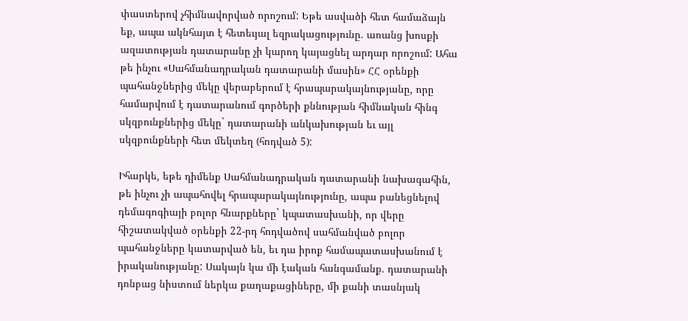փաստերով չհիմնավորված որոշում: Եթե ասվածի հետ համաձայն եք, ապա ակնհայտ է հետեւյալ եզրակացությունը. առանց խոսքի ազատության դատարանը չի կարող կայացնել արդար որոշում: Ահա թե ինչու «Սահմանադրական դատարանի մասին» ՀՀ օրենքի պահանջներից մեկը վերաբերում է հրապարակայնությանը, որը համարվում է դատարանում գործերի քննության հիմնական հինգ սկզբունքներից մեկը` դատարանի անկախության եւ այլ սկզբունքների հետ մեկտեղ (հոդված 5):

Իհարկե, եթե դիմենք Սահմանադրական դատարանի նախագահին, թե ինչու չի ապահովել հրապարակայնությունը, ապա բանեցնելով դեմագոգիայի բոլոր հնարքները` կպատասխանի, որ վերը հիշատակված օրենքի 22-րդ հոդվածով սահմանված բոլոր պահանջները կատարված են, եւ դա իրոք համապատասխանում է իրականությանը: Սակայն կա մի էական հանգամանք. դատարանի դռնբաց նիստում ներկա քաղաքացիները, մի քանի տասնյակ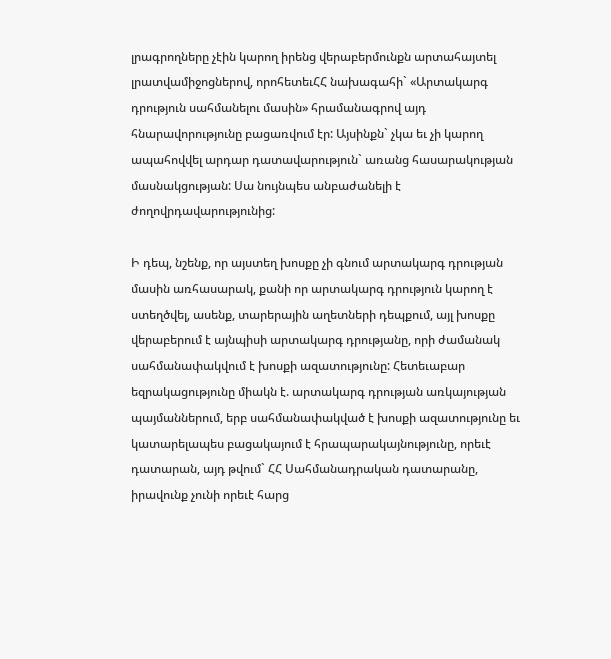լրագրողները չէին կարող իրենց վերաբերմունքն արտահայտել լրատվամիջոցներով, որոհետեւՀՀ նախագահի` «Արտակարգ դրություն սահմանելու մասին» հրամանագրով այդ հնարավորությունը բացառվում էր: Այսինքն` չկա եւ չի կարող ապահովվել արդար դատավարություն` առանց հասարակության մասնակցության: Սա նույնպես անբաժանելի է ժողովրդավարությունից:

Ի դեպ, նշենք, որ այստեղ խոսքը չի գնում արտակարգ դրության մասին առհասարակ, քանի որ արտակարգ դրություն կարող է ստեղծվել, ասենք, տարերային աղետների դեպքում, այլ խոսքը վերաբերում է այնպիսի արտակարգ դրությանը, որի ժամանակ սահմանափակվում է խոսքի ազատությունը: Հետեւաբար եզրակացությունը միակն է. արտակարգ դրության առկայության պայմաններում, երբ սահմանափակված է խոսքի ազատությունը եւ կատարելապես բացակայում է հրապարակայնությունը, որեւէ դատարան, այդ թվում` ՀՀ Սահմանադրական դատարանը, իրավունք չունի որեւէ հարց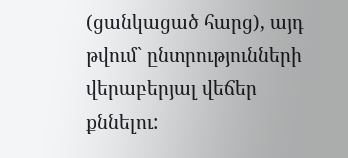(ցանկացած հարց), այդ թվում` ընտրությունների վերաբերյալ վեճեր քննելու: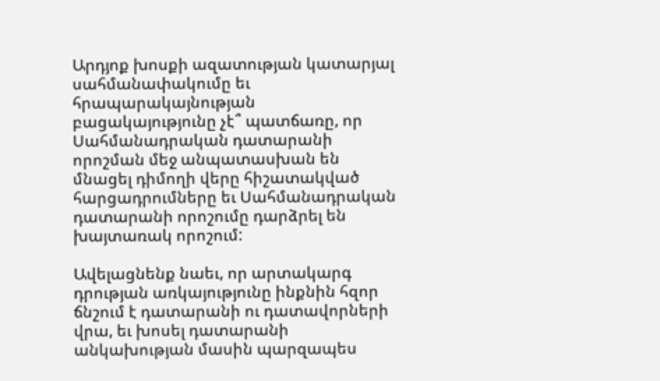Արդյոք խոսքի ազատության կատարյալ սահմանափակումը եւ հրապարակայնության բացակայությունը չէ՞ պատճառը, որ Սահմանադրական դատարանի որոշման մեջ անպատասխան են մնացել դիմողի վերը հիշատակված հարցադրումները եւ Սահմանադրական դատարանի որոշումը դարձրել են խայտառակ որոշում:

Ավելացնենք նաեւ, որ արտակարգ դրության առկայությունը ինքնին հզոր ճնշում է դատարանի ու դատավորների վրա, եւ խոսել դատարանի անկախության մասին պարզապես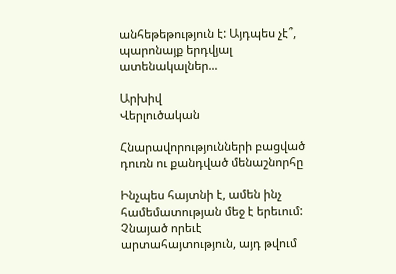անհեթեթություն է: Այդպես չէ՞, պարոնայք երդվյալ ատենակալներ...

Արխիվ
Վերլուծական

Հնարավորությունների բացված դուռն ու քանդված մենաշնորհը

Ինչպես հայտնի է, ամեն ինչ համեմատության մեջ է երեւում: Չնայած որեւէ արտահայտություն, այդ թվում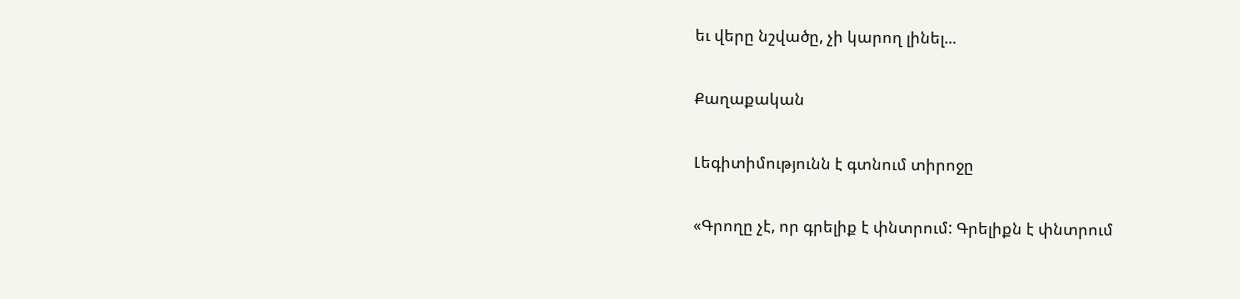եւ վերը նշվածը, չի կարող լինել...

Քաղաքական

Լեգիտիմությունն է գտնում տիրոջը

«Գրողը չէ, որ գրելիք է փնտրում: Գրելիքն է փնտրում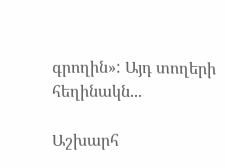գրողին»: Այդ տողերի հեղինակն...

Աշխարհ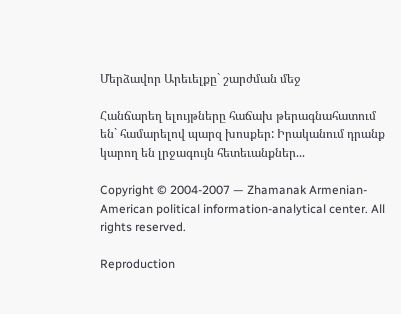Մերձավոր Արեւելքը` շարժման մեջ

Հանճարեղ ելույթները հաճախ թերագնահատում են` համարելով պարզ խոսքեր: Իրականում դրանք կարող են լրջագույն հետեւանքներ...

Copyright © 2004-2007 — Zhamanak Armenian-American political information-analytical center. All rights reserved.

Reproduction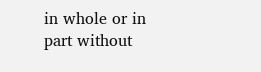in whole or in part without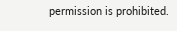permission is prohibited.